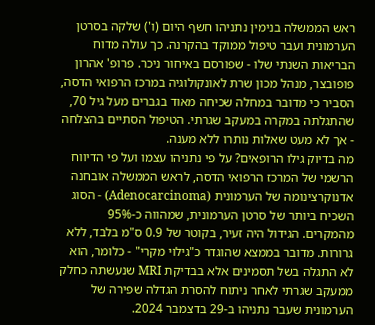ראש הממשלה בנימין נתניהו חשף היום (ו') שלקה בסרטן הערמונית ועבר טיפול ממוקד בהקרנה. כך עולה מדוח הבריאות השנתי שלו - שפורסם באיחור ניכר. פרופ' אהרון פופובצר, מנהל מכון שרת לאונקולוגיה במרכז הרפואי הדסה, הסביר כי מדובר במחלה שכיחה מאוד בגברים מעל גיל 70, שהתגלתה במקרה במעקב שגרתי. הטיפול הסתיים בהצלחה - אך לא מעט שאלות נותרו ללא מענה.
מה בדיוק גילו הרופאים? על פי נתניהו עצמו ועל פי הדיווח הרשמי של המרכז הרפואי הדסה, לראש הממשלה אובחנה אדנוקרצינומה של הערמונית (Adenocarcinoma) - הסוג השכיח ביותר של סרטן הערמונית, שמהווה כ-95% מהמקרים. הגידול היה זעיר, בקוטר של 0.9 ס"מ בלבד, ללא גרורות. מדובר בממצא שהוגדר כ"גילוי מקרי" - כלומר, הוא לא התגלה בשל תסמינים אלא בבדיקת MRI שנעשתה כחלק ממעקב שגרתי לאחר ניתוח להסרת הגדלה שפירה של הערמונית שעבר נתניהו ב-29 בדצמבר 2024.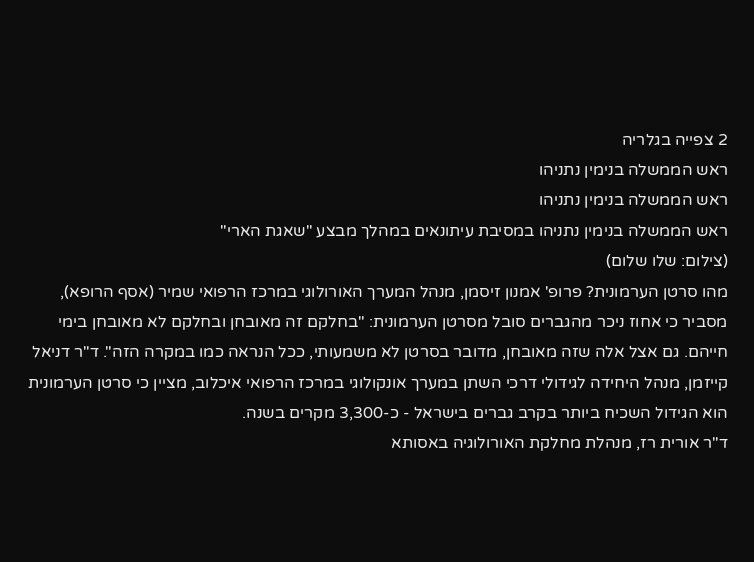2 צפייה בגלריה
ראש הממשלה בנימין נתניהו
ראש הממשלה בנימין נתניהו
ראש הממשלה בנימין נתניהו במסיבת עיתונאים במהלך מבצע "שאגת הארי"
(צילום: שלו שלום)
מהו סרטן הערמונית? פרופ' אמנון זיסמן, מנהל המערך האורולוגי במרכז הרפואי שמיר (אסף הרופא), מסביר כי אחוז ניכר מהגברים סובל מסרטן הערמונית: "בחלקם זה מאובחן ובחלקם לא מאובחן בימי חייהם. גם אצל אלה שזה מאובחן, מדובר בסרטן לא משמעותי, ככל הנראה כמו במקרה הזה". ד"ר דניאל קייזמן, מנהל היחידה לגידולי דרכי השתן במערך אונקולוגי במרכז הרפואי איכלוב, מציין כי סרטן הערמונית הוא הגידול השכיח ביותר בקרב גברים בישראל - כ-3,300 מקרים בשנה.
ד"ר אורית רז, מנהלת מחלקת האורולוגיה באסותא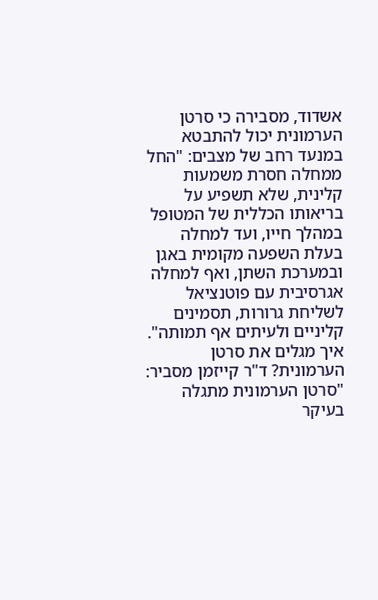אשדוד, מסבירה כי סרטן הערמונית יכול להתבטא במנעד רחב של מצבים: "החל ממחלה חסרת משמעות קלינית, שלא תשפיע על בריאותו הכללית של המטופל במהלך חייו, ועד למחלה בעלת השפעה מקומית באגן ובמערכת השתן, ואף למחלה אגרסיבית עם פוטנציאל לשליחת גרורות, תסמינים קליניים ולעיתים אף תמותה".
איך מגלים את סרטן הערמונית? ד"ר קייזמן מסביר: "סרטן הערמונית מתגלה בעיקר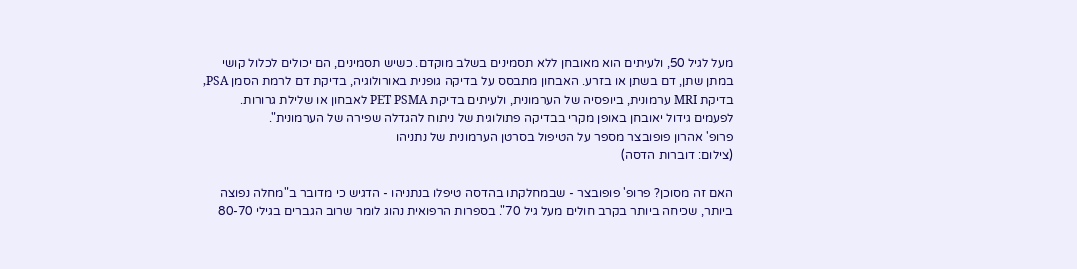מעל לגיל 50, ולעיתים הוא מאובחן ללא תסמינים בשלב מוקדם. כשיש תסמינים, הם יכולים לכלול קושי במתן שתן, דם בשתן או בזרע. האבחון מתבסס על בדיקה גופנית באורולוגיה, בדיקת דם לרמת הסמן PSA, בדיקת MRI ערמונית, ביופסיה של הערמונית, ולעיתים בדיקת PET PSMA לאבחון או שלילת גרורות. לפעמים גידול יאובחן באופן מקרי בבדיקה פתולוגית של ניתוח להגדלה שפירה של הערמונית".
פרופ' אהרון פופובצר מספר על הטיפול בסרטן הערמונית של נתניהו
(צילום: דוברות הדסה)

האם זה מסוכן? פרופ' פופובצר - שבמחלקתו בהדסה טיפלו בנתניהו - הדגיש כי מדובר ב"מחלה נפוצה ביותר, שכיחה ביותר בקרב חולים מעל גיל 70". בספרות הרפואית נהוג לומר שרוב הגברים בגילי 80-70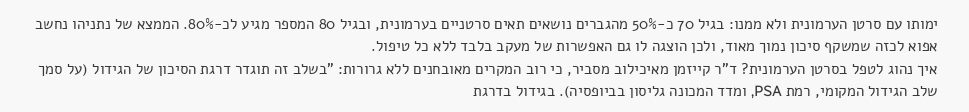ימותו עם סרטן הערמונית ולא ממנו: בגיל 70 כ-50% מהגברים נושאים תאים סרטניים בערמונית, ובגיל 80 המספר מגיע לכ-80%. הממצא של נתניהו נחשב אפוא לכזה שמשקף סיכון נמוך מאוד, ולכן הוצגה לו גם האפשרות של מעקב בלבד ללא כל טיפול.
איך נהוג לטפל בסרטן הערמונית? ד"ר קייזמן מאיכילוב מסביר, כי רוב המקרים מאובחנים ללא גרורות: "בשלב זה תוגדר דרגת הסיכון של הגידול (על סמך שלב הגידול המקומי, רמת PSA, ומדד המכונה גליסון בביופסיה). בגידול בדרגת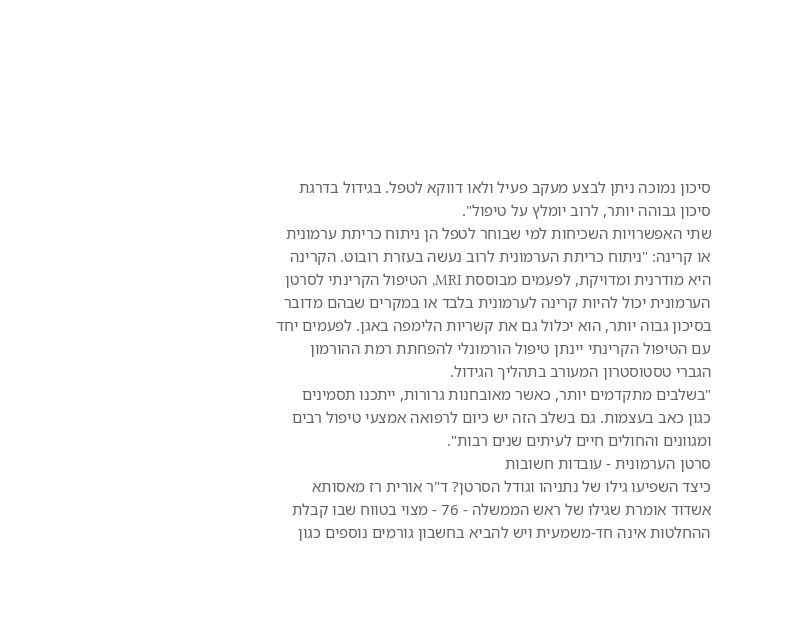סיכון נמוכה ניתן לבצע מעקב פעיל ולאו דווקא לטפל. בגידול בדרגת סיכון גבוהה יותר, לרוב יומלץ על טיפול".
שתי האפשרויות השכיחות למי שבוחר לטפל הן ניתוח כריתת ערמונית או קרינה: "ניתוח כריתת הערמונית לרוב נעשה בעזרת רובוט. הקרינה היא מודרנית ומדויקת, לפעמים מבוססת MRI, הטיפול הקרינתי לסרטן הערמונית יכול להיות קרינה לערמונית בלבד או במקרים שבהם מדובר בסיכון גבוה יותר, הוא יכלול גם את קשריות הלימפה באגן. לפעמים יחד עם הטיפול הקרינתי יינתן טיפול הורמונלי להפחתת רמת ההורמון הגברי טסטוסטרון המעורב בתהליך הגידול.
"בשלבים מתקדמים יותר, כאשר מאובחנות גרורות, ייתכנו תסמינים כגון כאב בעצמות. גם בשלב הזה יש כיום לרפואה אמצעי טיפול רבים ומגוונים והחולים חיים לעיתים שנים רבות".
סרטן הערמונית - עובדות חשובות
כיצד השפיעו גילו של נתניהו וגודל הסרטן? ד"ר אורית רז מאסותא אשדוד אומרת שגילו של ראש הממשלה - 76 - מצוי בטווח שבו קבלת ההחלטות אינה חד-משמעית ויש להביא בחשבון גורמים נוספים כגון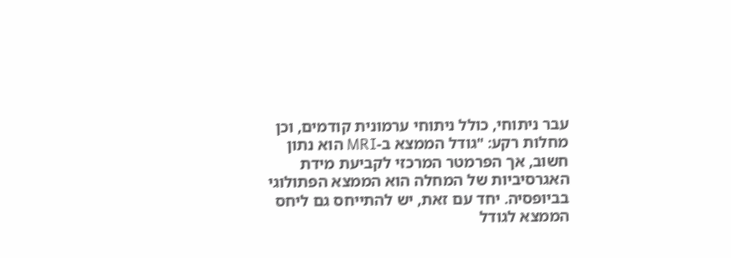עבר ניתוחי, כולל ניתוחי ערמונית קודמים, וכן מחלות רקע: "גודל הממצא ב-MRI הוא נתון חשוב, אך הפרמטר המרכזי לקביעת מידת האגרסיביות של המחלה הוא הממצא הפתולוגי בביופסיה. יחד עם זאת, יש להתייחס גם ליחס הממצא לגודל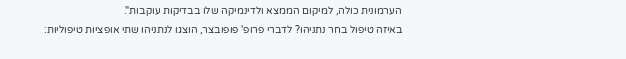הערמונית כולה, למיקום הממצא ולדינמיקה שלו בבדיקות עוקבות".
באיזה טיפול בחר נתניהו? לדברי פרופ' פופובצר, הוצגו לנתניהו שתי אופציות טיפוליות: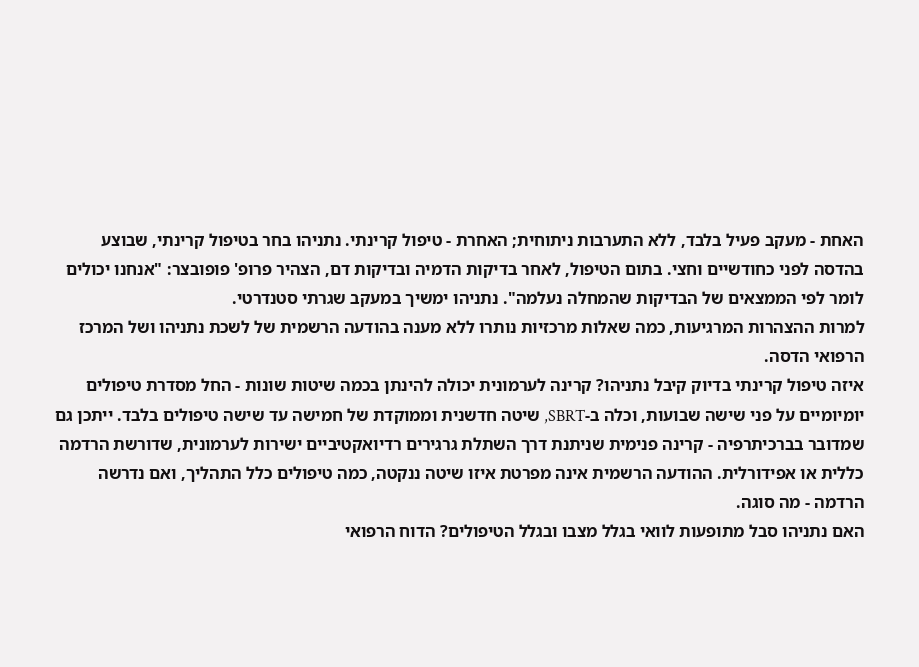האחת - מעקב פעיל בלבד, ללא התערבות ניתוחית; האחרת - טיפול קרינתי. נתניהו בחר בטיפול קרינתי, שבוצע בהדסה לפני כחודשיים וחצי. בתום הטיפול, לאחר בדיקות הדמיה ובדיקות דם, הצהיר פרופ' פופובצר: "אנחנו יכולים לומר לפי הממצאים של הבדיקות שהמחלה נעלמה". נתניהו ימשיך במעקב שגרתי סטנדרטי.
למרות ההצהרות המרגיעות, כמה שאלות מרכזיות נותרו ללא מענה בהודעה הרשמית של לשכת נתניהו ושל המרכז הרפואי הדסה.
איזה טיפול קרינתי בדיוק קיבל נתניהו? קרינה לערמונית יכולה להינתן בכמה שיטות שונות - החל מסדרת טיפולים יומיומיים על פני שישה שבועות, וכלה ב-SBRT, שיטה חדשנית וממוקדת של חמישה עד שישה טיפולים בלבד. ייתכן גם שמדובר בברכיתרפיה - קרינה פנימית שניתנת דרך השתלת גרגירים רדיואקטיביים ישירות לערמונית, שדורשת הרדמה כללית או אפידורלית. ההודעה הרשמית אינה מפרטת איזו שיטה ננקטה, כמה טיפולים כלל התהליך, ואם נדרשה הרדמה - מה סוגה.
האם נתניהו סבל מתופעות לוואי בגלל מצבו ובגלל הטיפולים? הדוח הרפואי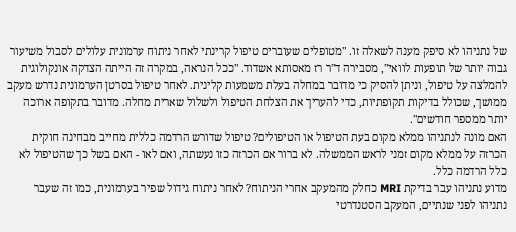של נתניהו לא סיפק מענה לשאלה זו. "מטופלים שעוברים טיפול קרינתי לאחר ניתוח ערמונית עלולים לסבול משיעור גבוה יותר של תופעות לוואי", מסבירה ד"ר רז מאסותא אשדוד. "ככל הנראה, במקרה זה הייתה הצדקה אונקולוגית להמלצה על טיפול, וניתן להסיק כי מדובר במחלה בעלת משמעות קלינית. לאחר טיפול בסרטן הערמונית נדרש מעקב ממושך, שכולל בדיקות תקופתיות, כדי להעריך את הצלחת הטיפול ולשלול שארית מחלה. מדובר בתקופה ארוכה יותר ממספר חודשים".
האם מונה לנתניהו ממלא מקום בעת הטיפול או הטיפולים? טיפול שדורש הרדמה כללית מחייב מבחינה חוקית הכרזה על ממלא מקום זמני לראש הממשלה. לא ברור אם הכרזה כזו נעשתה, ואם לאו - האם בשל כך שהטיפול לא כלל הרדמה כלל.
מדוע נתניהו עבר בדיקת MRI כחלק מהמעקב אחרי הניתוח? לאחר ניתוח גידול שפיר בערמונית, כמו זה שעבר נתניהו לפני שנתיים, המעקב הסטנדרטי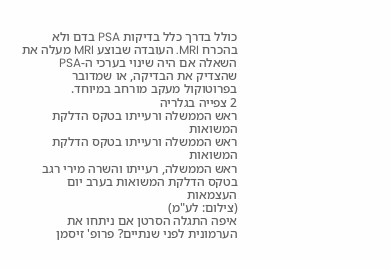כולל בדרך כלל בדיקות PSA בדם ולא בהכרח MRI. העובדה שבוצע MRI מעלה את השאלה אם היה שינוי בערכי ה-PSA שהצדיק את הבדיקה, או שמדובר בפרוטוקול מעקב מורחב במיוחד.
2 צפייה בגלריה
ראש הממשלה ורעייתו בטקס הדלקת המשואות
ראש הממשלה ורעייתו בטקס הדלקת המשואות
ראש הממשלה, רעייתו והשרה מירי רגב בטקס הדלקת המשואות בערב יום העצמאות
(צילום: לע"מ)
איפה התגלה הסרטן אם ניתחו את הערמונית לפני שנתיים? פרופ' זיסמן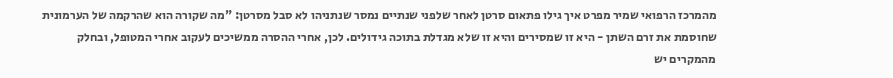מהמרכז הרפואי שמיר מפרט איך גילו פתאום סרטן לאחר שלפני שנתיים נמסר שנתניהו לא סבל מסרטן: "מה שקורה הוא שהרקמה של הערמונית שחוסמת את זרם השתן - היא זו שמסירים והיא זו שלא מגדלת בתוכה גידולים. לכן, אחרי ההסרה ממשיכים לעקוב אחרי המטופל, ובחלק מהמקרים יש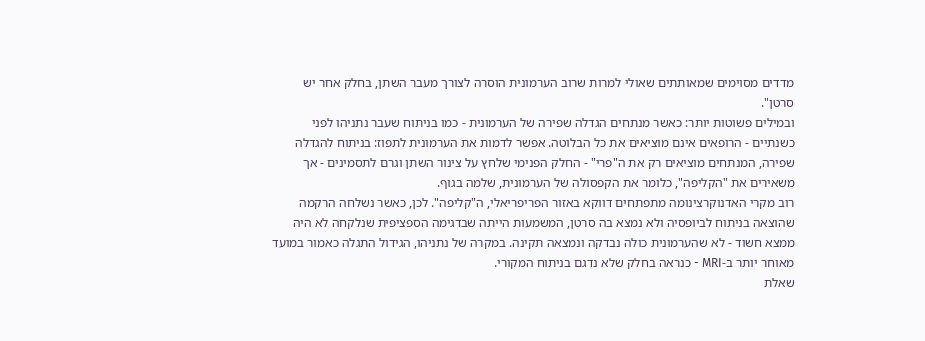מדדים מסוימים שמאותתים שאולי למרות שרוב הערמונית הוסרה לצורך מעבר השתן, בחלק אחר יש סרטן".
ובמילים פשוטות יותר: כאשר מנתחים הגדלה שפירה של הערמונית - כמו בניתוח שעבר נתניהו לפני כשנתיים - הרופאים אינם מוציאים את כל הבלוטה. אפשר לדמות את הערמונית לתפוז: בניתוח להגדלה שפירה, המנתחים מוציאים רק את ה"פרי" - החלק הפנימי שלחץ על צינור השתן וגרם לתסמינים - אך משאירים את "הקליפה", כלומר את הקפסולה של הערמונית, שלמה בגוף.
רוב מקרי האדנוקרצינומה מתפתחים דווקא באזור הפריפריאלי, ה"קליפה". לכן, כאשר נשלחה הרקמה שהוצאה בניתוח לביופסיה ולא נמצא בה סרטן, המשמעות הייתה שבדגימה הספציפית שנלקחה לא היה ממצא חשוד - לא שהערמונית כולה נבדקה ונמצאה תקינה. במקרה של נתניהו, הגידול התגלה כאמור במועד מאוחר יותר ב-MRI - כנראה בחלק שלא נדגם בניתוח המקורי.
שאלת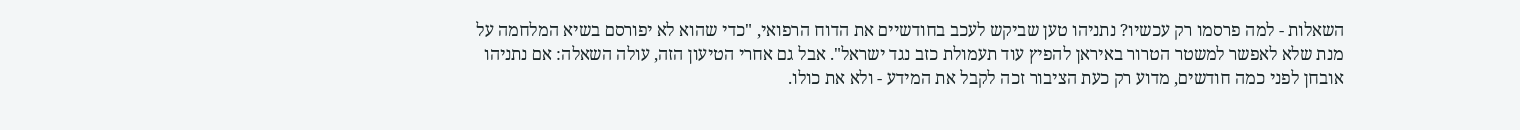השאלות - למה פרסמו רק עכשיו? נתניהו טען שביקש לעכב בחודשיים את הדוח הרפואי, "כדי שהוא לא יפורסם בשיא המלחמה על מנת שלא לאפשר למשטר הטרור באיראן להפיץ עוד תעמולת כזב נגד ישראל". אבל גם אחרי הטיעון הזה, עולה השאלה: אם נתניהו אובחן לפני כמה חודשים, מדוע רק כעת הציבור זכה לקבל את המידע - ולא את כולו.